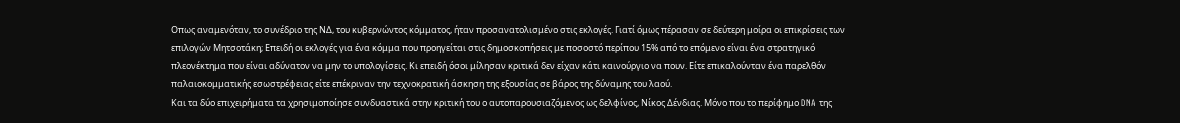Οπως αναμενόταν, το συνέδριο της ΝΔ, του κυβερνώντος κόμματος, ήταν προσανατολισμένο στις εκλογές. Γιατί όμως πέρασαν σε δεύτερη μοίρα οι επικρίσεις των επιλογών Μητσοτάκη; Επειδή οι εκλογές για ένα κόμμα που προηγείται στις δημοσκοπήσεις με ποσοστό περίπου 15% από το επόμενο είναι ένα στρατηγικό πλεονέκτημα που είναι αδύνατον να μην το υπολογίσεις. Κι επειδή όσοι μίλησαν κριτικά δεν είχαν κάτι καινούργιο να πουν. Είτε επικαλούνταν ένα παρελθόν παλαιοκομματικής εσωστρέφειας είτε επέκριναν την τεχνοκρατική άσκηση της εξουσίας σε βάρος της δύναμης του λαού.
Και τα δύο επιχειρήματα τα χρησιμοποίησε συνδυαστικά στην κριτική του ο αυτοπαρουσιαζόμενος ως δελφίνος, Νίκος Δένδιας. Μόνο που το περίφημο DNA της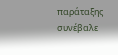παράταξης συνέβαλε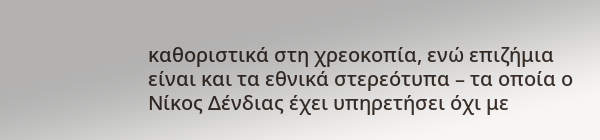καθοριστικά στη χρεοκοπία, ενώ επιζήμια είναι και τα εθνικά στερεότυπα – τα οποία ο Νίκος Δένδιας έχει υπηρετήσει όχι με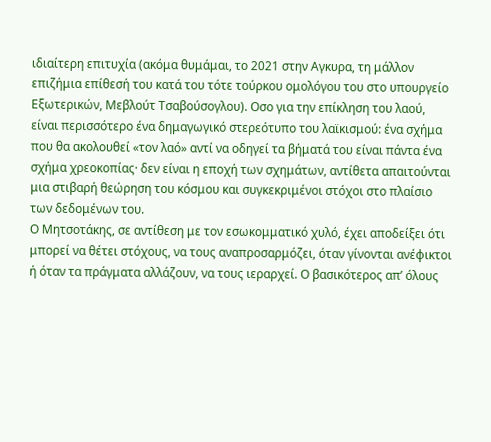ιδιαίτερη επιτυχία (ακόμα θυμάμαι, το 2021 στην Αγκυρα, τη μάλλον επιζήμια επίθεσή του κατά του τότε τούρκου ομολόγου του στο υπουργείο Εξωτερικών, Μεβλούτ Τσαβούσογλου). Οσο για την επίκληση του λαού, είναι περισσότερο ένα δημαγωγικό στερεότυπο του λαϊκισμού: ένα σχήμα που θα ακολουθεί «τον λαό» αντί να οδηγεί τα βήματά του είναι πάντα ένα σχήμα χρεοκοπίας· δεν είναι η εποχή των σχημάτων, αντίθετα απαιτούνται μια στιβαρή θεώρηση του κόσμου και συγκεκριμένοι στόχοι στο πλαίσιο των δεδομένων του.
Ο Μητσοτάκης, σε αντίθεση με τον εσωκομματικό χυλό, έχει αποδείξει ότι μπορεί να θέτει στόχους, να τους αναπροσαρμόζει, όταν γίνονται ανέφικτοι ή όταν τα πράγματα αλλάζουν, να τους ιεραρχεί. Ο βασικότερος απ’ όλους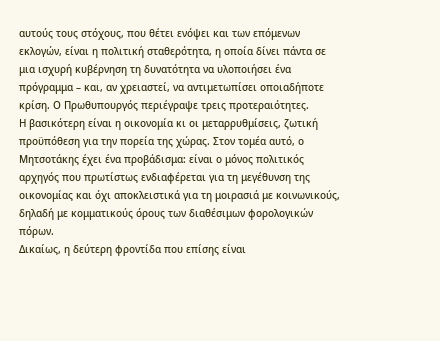αυτούς τους στόχους, που θέτει ενόψει και των επόμενων εκλογών, είναι η πολιτική σταθερότητα, η οποία δίνει πάντα σε μια ισχυρή κυβέρνηση τη δυνατότητα να υλοποιήσει ένα πρόγραμμα – και, αν χρειαστεί, να αντιμετωπίσει οποιαδήποτε κρίση. Ο Πρωθυπουργός περιέγραψε τρεις προτεραιότητες.
Η βασικότερη είναι η οικονομία κι οι μεταρρυθμίσεις, ζωτική προϋπόθεση για την πορεία της χώρας. Στον τομέα αυτό, ο Μητσοτάκης έχει ένα προβάδισμα: είναι ο μόνος πολιτικός αρχηγός που πρωτίστως ενδιαφέρεται για τη μεγέθυνση της οικονομίας και όχι αποκλειστικά για τη μοιρασιά με κοινωνικούς, δηλαδή με κομματικούς όρους των διαθέσιμων φορολογικών πόρων.
Δικαίως, η δεύτερη φροντίδα που επίσης είναι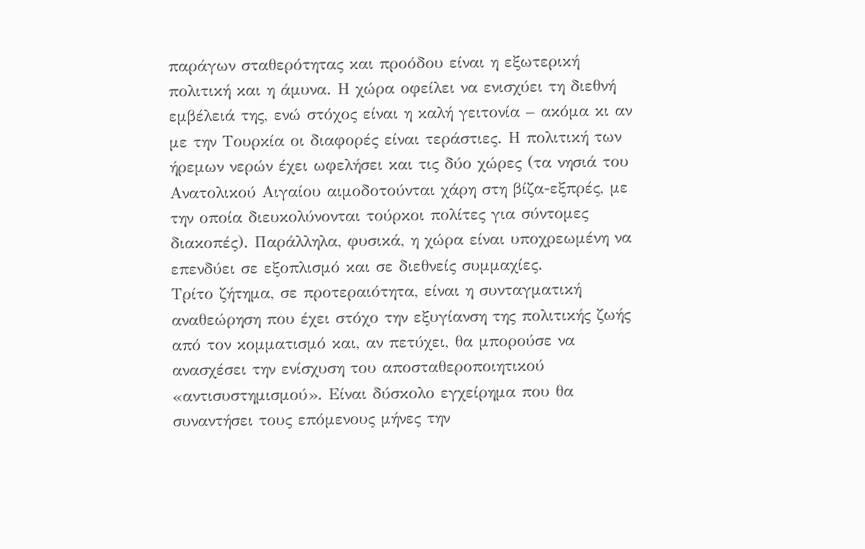παράγων σταθερότητας και προόδου είναι η εξωτερική πολιτική και η άμυνα. Η χώρα οφείλει να ενισχύει τη διεθνή εμβέλειά της, ενώ στόχος είναι η καλή γειτονία – ακόμα κι αν με την Τουρκία οι διαφορές είναι τεράστιες. Η πολιτική των ήρεμων νερών έχει ωφελήσει και τις δύο χώρες (τα νησιά του Ανατολικού Αιγαίου αιμοδοτούνται χάρη στη βίζα-εξπρές, με την οποία διευκολύνονται τούρκοι πολίτες για σύντομες διακοπές). Παράλληλα, φυσικά, η χώρα είναι υποχρεωμένη να επενδύει σε εξοπλισμό και σε διεθνείς συμμαχίες.
Τρίτο ζήτημα, σε προτεραιότητα, είναι η συνταγματική αναθεώρηση που έχει στόχο την εξυγίανση της πολιτικής ζωής από τον κομματισμό και, αν πετύχει, θα μπορούσε να ανασχέσει την ενίσχυση του αποσταθεροποιητικού «αντισυστημισμού». Είναι δύσκολο εγχείρημα που θα συναντήσει τους επόμενους μήνες την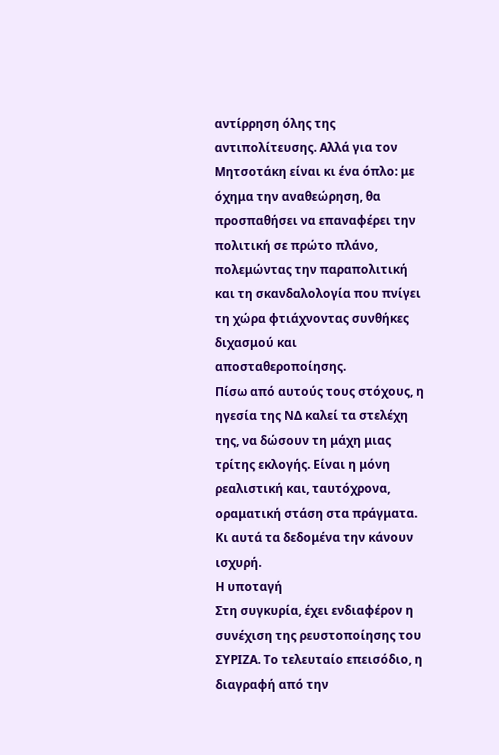αντίρρηση όλης της αντιπολίτευσης. Αλλά για τον Μητσοτάκη είναι κι ένα όπλο: με όχημα την αναθεώρηση, θα προσπαθήσει να επαναφέρει την πολιτική σε πρώτο πλάνο, πολεμώντας την παραπολιτική και τη σκανδαλολογία που πνίγει τη χώρα φτιάχνοντας συνθήκες διχασμού και αποσταθεροποίησης.
Πίσω από αυτούς τους στόχους, η ηγεσία της ΝΔ καλεί τα στελέχη της, να δώσουν τη μάχη μιας τρίτης εκλογής. Είναι η μόνη ρεαλιστική και, ταυτόχρονα, οραματική στάση στα πράγματα. Κι αυτά τα δεδομένα την κάνουν ισχυρή.
Η υποταγή
Στη συγκυρία, έχει ενδιαφέρον η συνέχιση της ρευστοποίησης του ΣΥΡΙΖΑ. Το τελευταίο επεισόδιο, η διαγραφή από την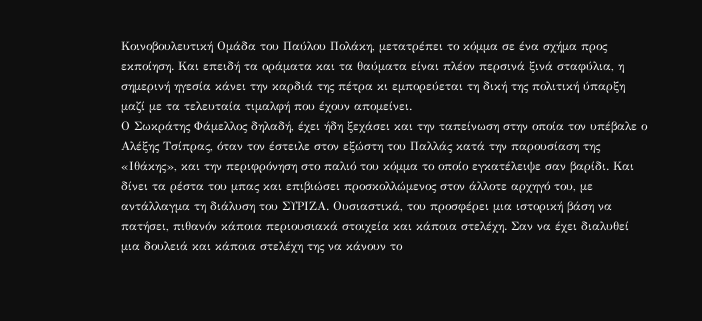Κοινοβουλευτική Ομάδα του Παύλου Πολάκη, μετατρέπει το κόμμα σε ένα σχήμα προς εκποίηση. Και επειδή τα οράματα και τα θαύματα είναι πλέον περσινά ξινά σταφύλια, η σημερινή ηγεσία κάνει την καρδιά της πέτρα κι εμπορεύεται τη δική της πολιτική ύπαρξη μαζί με τα τελευταία τιμαλφή που έχουν απομείνει.
Ο Σωκράτης Φάμελλος δηλαδή, έχει ήδη ξεχάσει και την ταπείνωση στην οποία τον υπέβαλε ο Αλέξης Τσίπρας, όταν τον έστειλε στον εξώστη του Παλλάς κατά την παρουσίαση της «Ιθάκης», και την περιφρόνηση στο παλιό του κόμμα το οποίο εγκατέλειψε σαν βαρίδι. Και δίνει τα ρέστα του μπας και επιβιώσει προσκολλώμενος στον άλλοτε αρχηγό του, με αντάλλαγμα τη διάλυση του ΣΥΡΙΖΑ. Ουσιαστικά, του προσφέρει μια ιστορική βάση να πατήσει, πιθανόν κάποια περιουσιακά στοιχεία και κάποια στελέχη. Σαν να έχει διαλυθεί μια δουλειά και κάποια στελέχη της να κάνουν το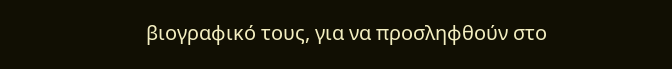βιογραφικό τους, για να προσληφθούν στο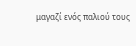μαγαζί ενός παλιού τους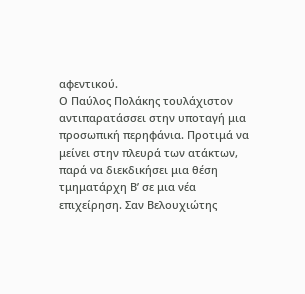αφεντικού.
Ο Παύλος Πολάκης τουλάχιστον αντιπαρατάσσει στην υποταγή μια προσωπική περηφάνια. Προτιμά να μείνει στην πλευρά των ατάκτων, παρά να διεκδικήσει μια θέση τμηματάρχη Β’ σε μια νέα επιχείρηση. Σαν Βελουχιώτης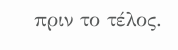πριν το τέλος.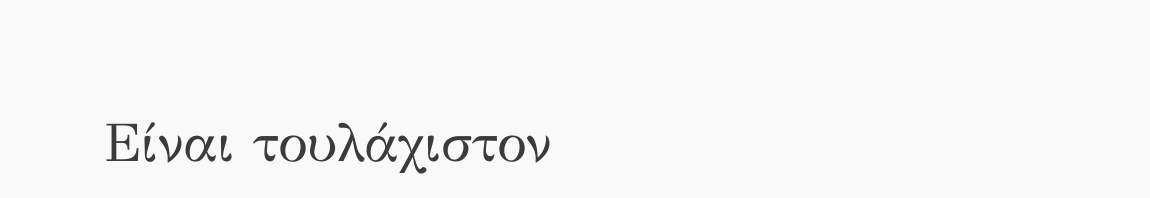Είναι τουλάχιστον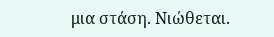μια στάση. Νιώθεται.